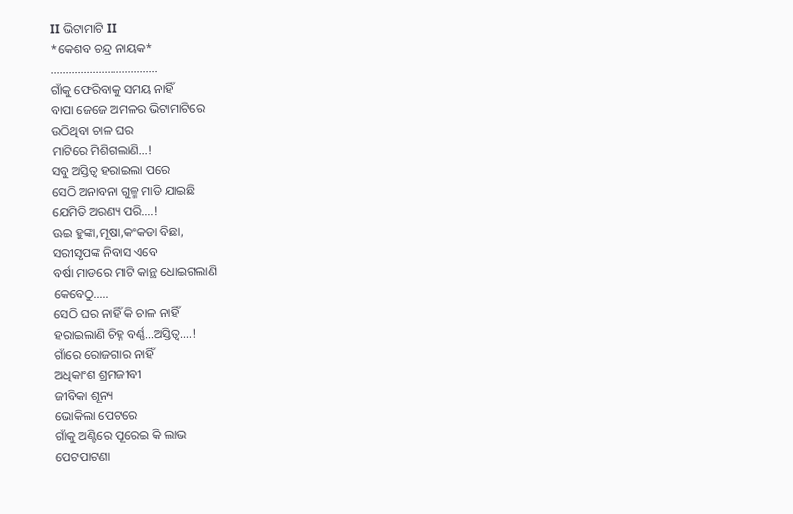II ଭିଟାମାଟି II
*କେଶବ ଚନ୍ଦ୍ର ନାୟକ*
………………………………
ଗାଁକୁ ଫେରିବାକୁ ସମୟ ନାହିଁ
ବାପା ଜେଜେ ଅମଳର ଭିଟାମାଟିରେ
ଉଠିଥିବା ଚାଳ ଘର
ମାଟିରେ ମିଶିଗଲାଣି…!
ସବୁ ଅସ୍ତିତ୍ଵ ହରାଇଲା ପରେ
ସେଠି ଅନାବନା ଗୁଳ୍ମ ମାଡି ଯାଇଛି
ଯେମିତି ଅରଣ୍ୟ ପରି….!
ଊଇ ହୁଙ୍କା,ମୂଷା,କଂକଡା ବିଛା,
ସରୀସୃପଙ୍କ ନିବାସ ଏବେ
ବର୍ଷା ମାଡରେ ମାଟି କାନ୍ଥ ଧୋଇଗଲାଣି
କେବେଠୁ…..
ସେଠି ଘର ନାହିଁ କି ଚାଳ ନାହିଁ
ହରାଇଲାଣି ଚିହ୍ନ ବର୍ଣ୍ଣ…ଅସ୍ତିତ୍ଵ….!
ଗାଁରେ ରୋଜଗାର ନାହିଁ
ଅଧିକାଂଶ ଶ୍ରମଜୀବୀ
ଜୀବିକା ଶୂନ୍ୟ
ଭୋକିଲା ପେଟରେ
ଗାଁକୁ ଅଣ୍ଟିରେ ପୂରେଇ କି ଲାଭ
ପେଟପାଟଣା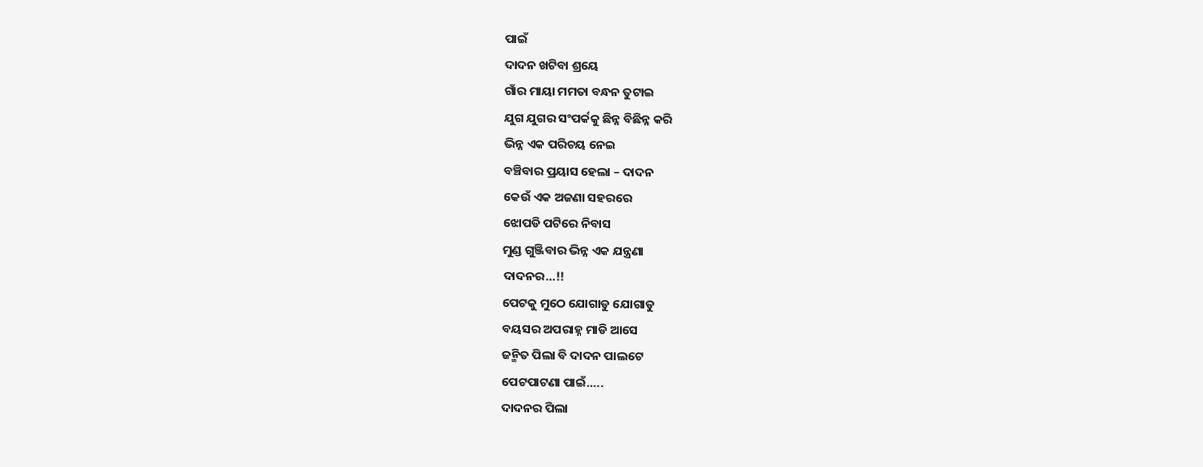ପାଇଁ
ଦାଦନ ଖଟିବା ଶ୍ରୟେ
ଗାଁର ମାୟା ମମତା ବନ୍ଧନ ତୁଟାଇ
ଯୁଗ ଯୁଗର ସଂପର୍କକୁ ଛିନ୍ନ ବିଛିନ୍ନ କରି
ଭିନ୍ନ ଏକ ପରିଚୟ ନେଇ
ବଞ୍ଚିବାର ପ୍ରୟାସ ହେଲା – ଦାଦନ
କେଉଁ ଏକ ଅଜଣା ସହରରେ
ଝୋପଡି ପଟିରେ ନିବାସ
ମୁଣ୍ଡ ଗୁଞ୍ଜିବାର ଭିନ୍ନ ଏକ ଯନ୍ତ୍ରଣା
ଦାଦନର…!!
ପେଟକୁ ମୁଠେ ଯୋଗାଡୁ ଯୋଗାଡୁ
ବୟସର ଅପରାହ୍ନ ମାଡି ଆସେ
ଜନ୍ମିତ ପିଲା ବି ଦାଦନ ପାଲଟେ
ପେଟପାଟଣା ପାଇଁ…..
ଦାଦନର ପିଲା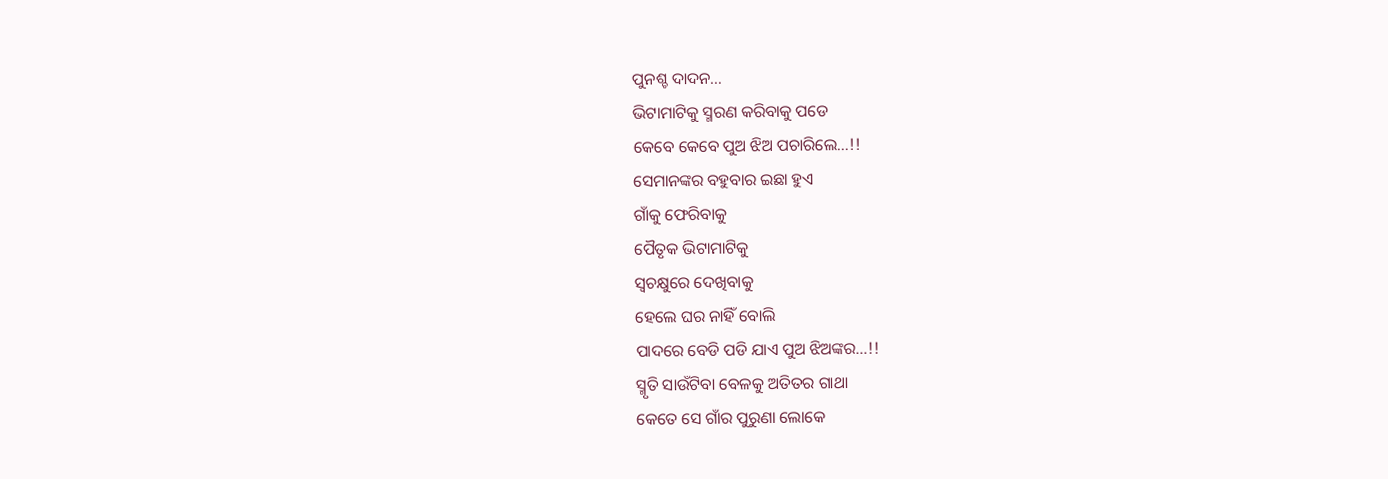ପୁନଶ୍ଚ ଦାଦନ…
ଭିଟାମାଟିକୁ ସ୍ମରଣ କରିବାକୁ ପଡେ
କେବେ କେବେ ପୁଅ ଝିଅ ପଚାରିଲେ…!!
ସେମାନଙ୍କର ବହୁବାର ଇଛା ହୁଏ
ଗାଁକୁ ଫେରିବାକୁ
ପୈତୃକ ଭିଟାମାଟିକୁ
ସ୍ଵଚକ୍ଷୁରେ ଦେଖିବାକୁ
ହେଲେ ଘର ନାହିଁ ବୋଲି
ପାଦରେ ବେଡି ପଡି ଯାଏ ପୁଅ ଝିଅଙ୍କର…!!
ସ୍ମୃତି ସାଉଁଟିବା ବେଳକୁ ଅତିତର ଗାଥା
କେତେ ସେ ଗାଁର ପୁରୁଣା ଲୋକେ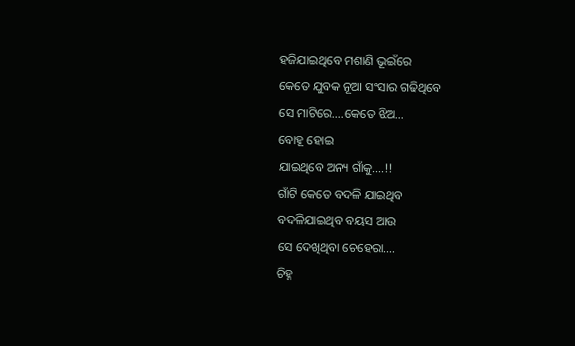ହଜିଯାଇଥିବେ ମଶାଣି ଭୂଇଁରେ
କେତେ ଯୁବକ ନୂଆ ସଂସାର ଗଢିଥିବେ
ସେ ମାଟିରେ….କେତେ ଝିଅ…
ବୋହୂ ହୋଇ
ଯାଇଥିବେ ଅନ୍ୟ ଗାଁକୁ….!!
ଗାଁଟି କେତେ ବଦଳି ଯାଇଥିବ
ବଦଳିଯାଇଥିବ ବୟସ ଆଉ
ସେ ଦେଖିଥିବା ଚେହେରା….
ଚିହ୍ନ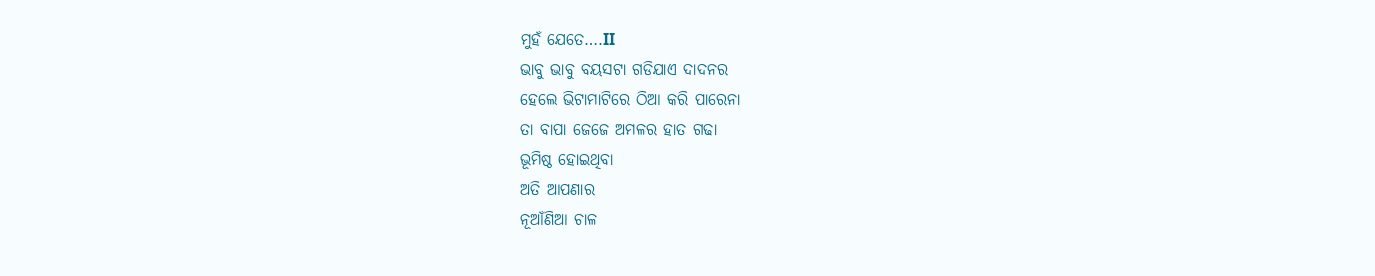ମୁହଁ ଯେତେ….II
ଭାବୁ ଭାବୁ ବୟସଟା ଗଡିଯାଏ ଦାଦନର
ହେଲେ ଭିଟାମାଟିରେ ଠିଆ କରି ପାରେନା
ତା ବାପା ଜେଜେ ଅମଳର ହାତ ଗଢା
ଭୂମିଷ୍ଠ ହୋଇଥିବା
ଅତି ଆପଣାର
ନୂଆଁଣିଆ ଚାଳ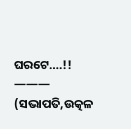ଘରଟେ….!!
———
(ସଭାପତି,ଉତ୍କଳ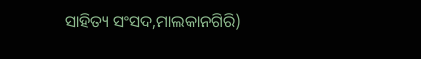ସାହିତ୍ୟ ସଂସଦ,ମାଲକାନଗିରି)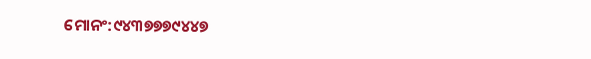ମୋନଂ:୯୪୩୭୭୭୯୪୪୭